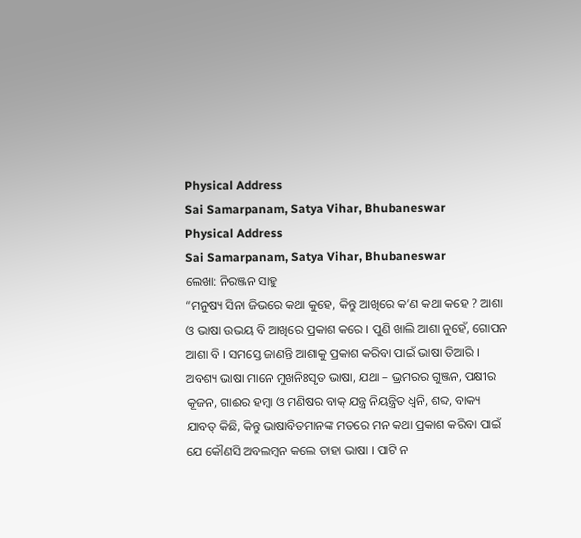Physical Address
Sai Samarpanam, Satya Vihar, Bhubaneswar
Physical Address
Sai Samarpanam, Satya Vihar, Bhubaneswar
ଲେଖା: ନିରଞ୍ଜନ ସାହୁ
“ମନୁଷ୍ୟ ସିନା ଜିଭରେ କଥା କୁହେ, କିନ୍ତୁ ଆଖିରେ କ’ଣ କଥା କହେ ? ଆଶା ଓ ଭାଷା ଉଭୟ ବି ଆଖିରେ ପ୍ରକାଶ କରେ । ପୁଣି ଖାଲି ଆଶା ନୁହେଁ, ଗୋପନ ଆଶା ବି । ସମସ୍ତେ ଜାଣନ୍ତି ଆଶାକୁ ପ୍ରକାଶ କରିବା ପାଇଁ ଭାଷା ତିଆରି । ଅବଶ୍ୟ ଭାଷା ମାନେ ମୁଖନିଃସୃତ ଭାଷା, ଯଥା – ଭ୍ରମରର ଗୁଞ୍ଜନ, ପକ୍ଷୀର କୂଜନ, ଗାଈର ହମ୍ବା ଓ ମଣିଷର ବାକ୍ ଯନ୍ତ୍ର ନିୟନ୍ତ୍ରିତ ଧ୍ଵନି, ଶବ୍ଦ, ବାକ୍ୟ ଯାବତ୍ କିଛି, କିନ୍ତୁ ଭାଷାବିତମାନଙ୍କ ମତରେ ମନ କଥା ପ୍ରକାଶ କରିବା ପାଇଁ ଯେ କୌଣସି ଅବଲମ୍ବନ କଲେ ତାହା ଭାଷା । ପାଟି ନ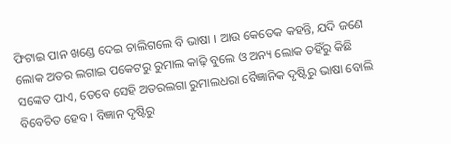ଫିଟାଇ ପାନ ଖଣ୍ଡେ ଦେଇ ଚାଲିଗଲେ ବି ଭାଷା । ଆଉ କେତେକ କହନ୍ତି, ଯଦି ଜଣେ ଲୋକ ଅତର ଲଗାଇ ପକେଟରୁ ରୁମାଲ କାଢ଼ି ବୁଲେ ଓ ଅନ୍ୟ ଲୋକ ତହିଁରୁ କିଛି ସଙ୍କେତ ପାଏ, ତେବେ ସେହି ଅତରଲଗା ରୁମାଲଧରା ବୈଜ୍ଞାନିକ ଦୃଷ୍ଟିରୁ ଭାଷା ବୋଲି ବିବେଚିତ ହେବ । ବିଜ୍ଞାନ ଦୃଷ୍ଟିରୁ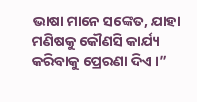ଭାଷା ମାନେ ସଙ୍କେତ, ଯାହା ମଣିଷକୁ କୌଣସି କାର୍ଯ୍ୟ କରିବାକୁ ପ୍ରେରଣା ଦିଏ ।”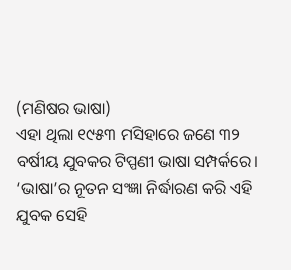(ମଣିଷର ଭାଷା)
ଏହା ଥିଲା ୧୯୫୩ ମସିହାରେ ଜଣେ ୩୨ ବର୍ଷୀୟ ଯୁବକର ଟିପ୍ପଣୀ ଭାଷା ସମ୍ପର୍କରେ। ‘ଭାଷା’ର ନୂତନ ସଂଜ୍ଞା ନିର୍ଦ୍ଧାରଣ କରି ଏହି ଯୁବକ ସେହି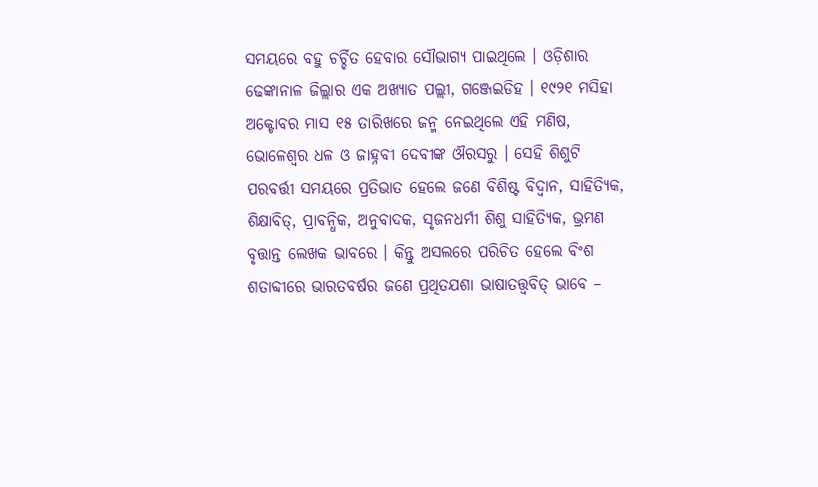ସମୟରେ ବହୁ ଚର୍ଚ୍ଚିତ ହେବାର ସୌଭାଗ୍ୟ ପାଇଥିଲେ । ଓଡ଼ିଶାର ଢେଙ୍କାନାଳ ଜିଲ୍ଲାର ଏକ ଅଖ୍ୟାତ ପଲ୍ଲୀ, ଗଞ୍ଜେଇଡିହ । ୧୯୨୧ ମସିହା ଅକ୍ଟୋବର ମାସ ୧୫ ତାରିଖରେ ଜନ୍ମ ନେଇଥିଲେ ଏହି ମଣିଷ, ଭୋଳେଶ୍ଵର ଧଳ ଓ ଜାହ୍ନବୀ ଦେବୀଙ୍କ ଔରସରୁ । ସେହି ଶିଶୁଟି ପରବର୍ତ୍ତୀ ସମୟରେ ପ୍ରତିଭାତ ହେଲେ ଜଣେ ବିଶିଷ୍ଟ ବିଦ୍ୱାନ, ସାହିତ୍ୟିକ, ଶିକ୍ଷାବିତ୍, ପ୍ରାବନ୍ଧିକ, ଅନୁବାଦକ, ସୃଜନଧର୍ମୀ ଶିଶୁ ସାହିତ୍ୟିକ, ଭ୍ରମଣ ବୃତ୍ତାନ୍ତ ଲେଖକ ଭାବରେ । କିନ୍ତୁ ଅସଲରେ ପରିଚିତ ହେଲେ ବିଂଶ ଶତାବ୍ଦୀରେ ଭାରତବର୍ଷର ଜଣେ ପ୍ରଥିତଯଶା ଭାଷାତତ୍ତ୍ଵବିତ୍ ଭାବେ –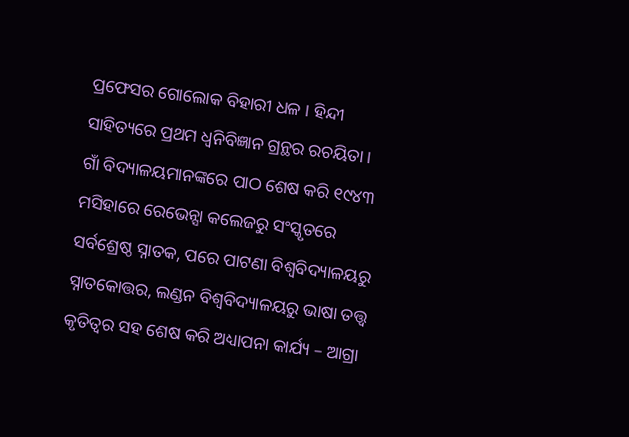ପ୍ରଫେସର ଗୋଲୋକ ବିହାରୀ ଧଳ । ହିନ୍ଦୀ ସାହିତ୍ୟରେ ପ୍ରଥମ ଧ୍ଵନିବିଜ୍ଞାନ ଗ୍ରନ୍ଥର ରଚୟିତା ।
ଗାଁ ବିଦ୍ୟାଳୟମାନଙ୍କରେ ପାଠ ଶେଷ କରି ୧୯୪୩ ମସିହାରେ ରେଭେନ୍ସା କଲେଜରୁ ସଂସ୍କୃତରେ ସର୍ବଶ୍ରେଷ୍ଠ ସ୍ନାତକ, ପରେ ପାଟଣା ବିଶ୍ଵବିଦ୍ୟାଳୟରୁ ସ୍ନାତକୋତ୍ତର, ଲଣ୍ଡନ ବିଶ୍ୱବିଦ୍ୟାଳୟରୁ ଭାଷା ତତ୍ତ୍ଵ କୃତିତ୍ଵର ସହ ଶେଷ କରି ଅଧ୍ୟାପନା କାର୍ଯ୍ୟ – ଆଗ୍ରା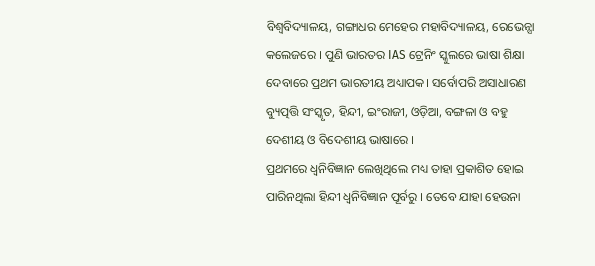ବିଶ୍ଵବିଦ୍ୟାଳୟ, ଗଙ୍ଗାଧର ମେହେର ମହାବିଦ୍ୟାଳୟ, ରେଭେନ୍ସା କଲେଜରେ । ପୁଣି ଭାରତର IAS ଟ୍ରେନିଂ ସ୍କୁଲରେ ଭାଷା ଶିକ୍ଷା ଦେବାରେ ପ୍ରଥମ ଭାରତୀୟ ଅଧ୍ୟାପକ। ସର୍ବୋପରି ଅସାଧାରଣ ବ୍ୟୁତ୍ପତ୍ତି ସଂସ୍କୃତ, ହିନ୍ଦୀ, ଇଂରାଜୀ, ଓଡ଼ିଆ, ବଙ୍ଗଳା ଓ ବହୁ ଦେଶୀୟ ଓ ବିଦେଶୀୟ ଭାଷାରେ ।
ପ୍ରଥମରେ ଧ୍ଵନିବିଜ୍ଞାନ ଲେଖିଥିଲେ ମଧ୍ୟ ତାହା ପ୍ରକାଶିତ ହୋଇ ପାରିନଥିଲା ହିନ୍ଦୀ ଧ୍ଵନିବିଜ୍ଞାନ ପୂର୍ବରୁ । ତେବେ ଯାହା ହେଉନା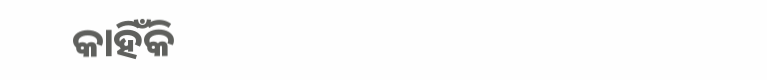କାହିଁକି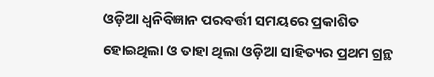ଓଡ଼ିଆ ଧ୍ଵନିବିଜ୍ଞାନ ପରବର୍ତ୍ତୀ ସମୟରେ ପ୍ରକାଶିତ ହୋଇଥିଲା ଓ ତାହା ଥିଲା ଓଡ଼ିଆ ସାହିତ୍ୟର ପ୍ରଥମ ଗ୍ରନ୍ଥ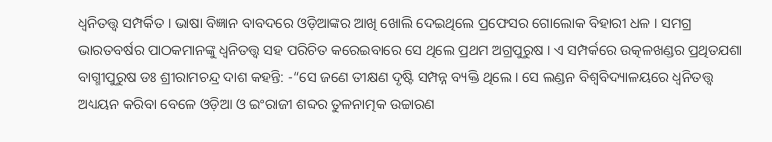ଧ୍ଵନିତତ୍ତ୍ଵ ସମ୍ପର୍କିତ । ଭାଷା ବିଜ୍ଞାନ ବାବଦରେ ଓଡ଼ିଆଙ୍କର ଆଖି ଖୋଲି ଦେଇଥିଲେ ପ୍ରଫେସର ଗୋଲୋକ ବିହାରୀ ଧଳ । ସମଗ୍ର ଭାରତବର୍ଷର ପାଠକମାନଙ୍କୁ ଧ୍ଵନିତତ୍ତ୍ଵ ସହ ପରିଚିତ କରେଇବାରେ ସେ ଥିଲେ ପ୍ରଥମ ଅଗ୍ରପୁରୁଷ । ଏ ସମ୍ପର୍କରେ ଉତ୍କଳଖଣ୍ଡର ପ୍ରଥିତଯଶା ବାଗ୍ମୀପୁରୁଷ ଡଃ ଶ୍ରୀରାମଚନ୍ଦ୍ର ଦାଶ କହନ୍ତି: -“ସେ ଜଣେ ତୀକ୍ଷଣ ଦୃଷ୍ଟି ସମ୍ପନ୍ନ ବ୍ୟକ୍ତି ଥିଲେ । ସେ ଲଣ୍ଡନ ବିଶ୍ୱବିଦ୍ୟାଳୟରେ ଧ୍ଵନିତତ୍ତ୍ଵ ଅଧ୍ୟୟନ କରିବା ବେଳେ ଓଡ଼ିଆ ଓ ଇଂରାଜୀ ଶବ୍ଦର ତୁଳନାତ୍ମକ ଉଚ୍ଚାରଣ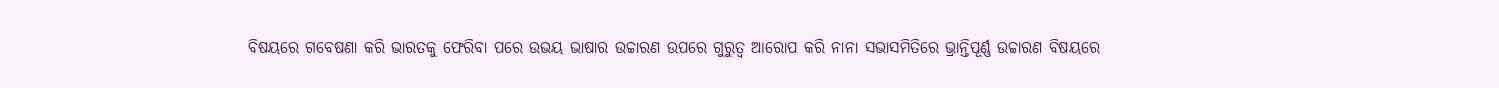ବିଷୟରେ ଗବେଷଣା କରି ଭାରତକୁ ଫେରିବା ପରେ ଉଭୟ ଭାଷାର ଉଚ୍ଚାରଣ ଉପରେ ଗୁରୁତ୍ବ ଆରୋପ କରି ନାନା ସଭାସମିତିରେ ଭ୍ରାନ୍ତିପୂର୍ଣ୍ଣ ଉଚ୍ଚାରଣ ବିଷୟରେ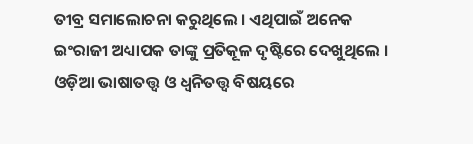ତୀବ୍ର ସମାଲୋଚନା କରୁଥିଲେ । ଏଥିପାଇଁ ଅନେକ ଇଂରାଜୀ ଅଧ୍ୟାପକ ତାଙ୍କୁ ପ୍ରତିକୂଳ ଦୃଷ୍ଟିରେ ଦେଖୁଥିଲେ । ଓଡ଼ିଆ ଭାଷାତତ୍ତ୍ଵ ଓ ଧ୍ଵନିତତ୍ତ୍ଵ ବିଷୟରେ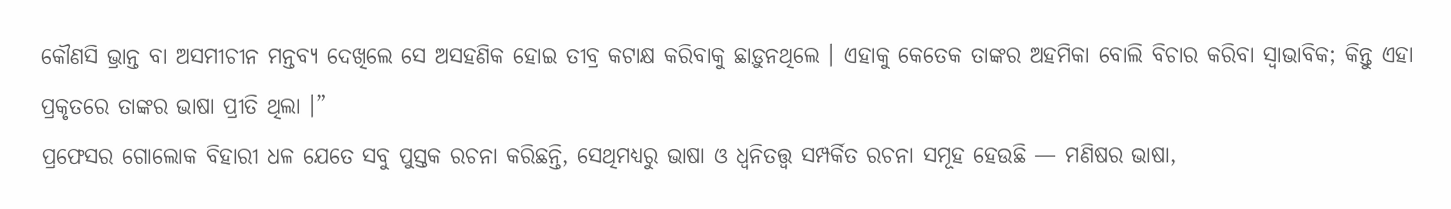କୌଣସି ଭ୍ରାନ୍ତ ବା ଅସମୀଚୀନ ମନ୍ତବ୍ୟ ଦେଖିଲେ ସେ ଅସହଣିକ ହୋଇ ତୀବ୍ର କଟାକ୍ଷ କରିବାକୁ ଛାଡ଼ୁନଥିଲେ । ଏହାକୁ କେତେକ ତାଙ୍କର ଅହମିକା ବୋଲି ବିଚାର କରିବା ସ୍ଵାଭାବିକ; କିନ୍ତୁ ଏହା ପ୍ରକୃତରେ ତାଙ୍କର ଭାଷା ପ୍ରୀତି ଥିଲା ।”
ପ୍ରଫେସର ଗୋଲୋକ ବିହାରୀ ଧଳ ଯେତେ ସବୁ ପୁସ୍ତକ ରଚନା କରିଛନ୍ତି, ସେଥିମଧ୍ୟରୁ ଭାଷା ଓ ଧ୍ଵନିତତ୍ତ୍ଵ ସମ୍ପର୍କିତ ରଚନା ସମୂହ ହେଉଛି — ମଣିଷର ଭାଷା,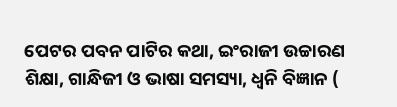ପେଟର ପବନ ପାଟିର କଥା, ଇଂରାଜୀ ଉଚ୍ଚାରଣ ଶିକ୍ଷା, ଗାନ୍ଧିଜୀ ଓ ଭାଷା ସମସ୍ୟା, ଧ୍ଵନି ବିଜ୍ଞାନ (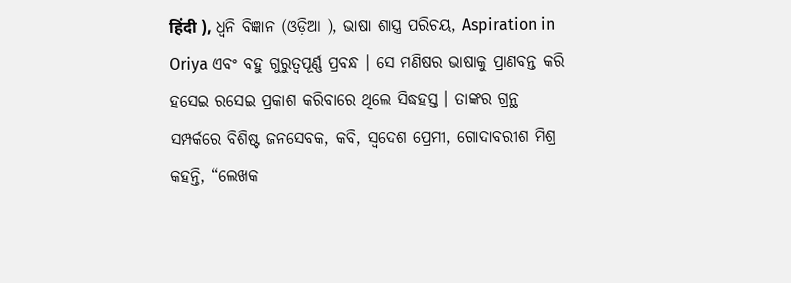हिंदी ), ଧ୍ଵନି ବିଜ୍ଞାନ (ଓଡ଼ିଆ ), ଭାଷା ଶାସ୍ତ୍ର ପରିଚୟ, Aspiration in Oriya ଏବଂ ବହୁ ଗୁରୁତ୍ବପୂର୍ଣ୍ଣ ପ୍ରବନ୍ଧ । ସେ ମଣିଷର ଭାଷାକୁ ପ୍ରାଣବନ୍ତ କରି ହସେଇ ରସେଇ ପ୍ରକାଶ କରିବାରେ ଥିଲେ ସିଦ୍ଧହସ୍ତ । ତାଙ୍କର ଗ୍ରନ୍ଥ ସମ୍ପର୍କରେ ବିଶିଷ୍ଟ ଜନସେବକ, କବି, ସ୍ବଦେଶ ପ୍ରେମୀ, ଗୋଦାବରୀଶ ମିଶ୍ର କହନ୍ତି, “ଲେଖକ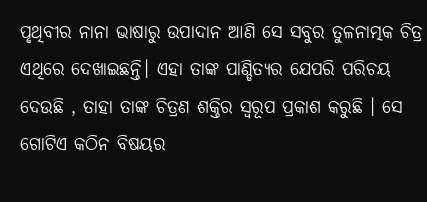ପୃଥିବୀର ନାନା ଭାଷାରୁ ଉପାଦାନ ଆଣି ସେ ସବୁର ତୁଳନାତ୍ମକ ଚିତ୍ର ଏଥିରେ ଦେଖାଇଛନ୍ତି। ଏହା ତାଙ୍କ ପାଣ୍ଡିତ୍ୟର ଯେପରି ପରିଚୟ ଦେଉଛି , ତାହା ତାଙ୍କ ଚିତ୍ରଣ ଶକ୍ତିର ସ୍ଵରୂପ ପ୍ରକାଶ କରୁଛି । ସେ ଗୋଟିଏ କଠିନ ବିଷୟର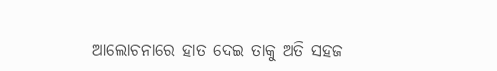ଆଲୋଚନାରେ ହାତ ଦେଇ ତାକୁ ଅତି ସହଜ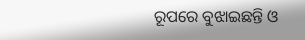ରୂପରେ ବୁଝାଇଛନ୍ତି ଓ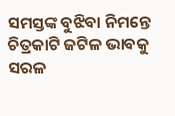ସମସ୍ତଙ୍କ ବୁଝିବା ନିମନ୍ତେ ଚିତ୍ରକାଟି ଜଟିଳ ଭାବକୁ ସରଳ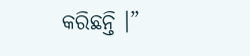କରିଛନ୍ତି ।”